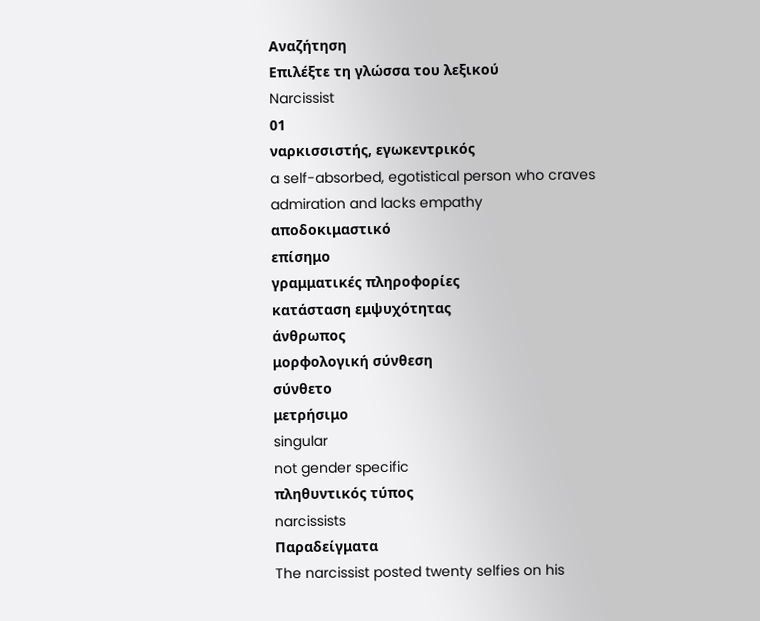Αναζήτηση
Επιλέξτε τη γλώσσα του λεξικού
Narcissist
01
ναρκισσιστής, εγωκεντρικός
a self-absorbed, egotistical person who craves admiration and lacks empathy
αποδοκιμαστικό
επίσημο
γραμματικές πληροφορίες
κατάσταση εμψυχότητας
άνθρωπος
μορφολογική σύνθεση
σύνθετο
μετρήσιμο
singular
not gender specific
πληθυντικός τύπος
narcissists
Παραδείγματα
The narcissist posted twenty selfies on his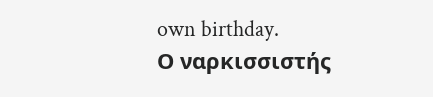own birthday.
Ο ναρκισσιστής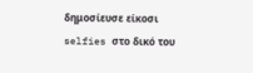δημοσίευσε είκοσι selfies στο δικό του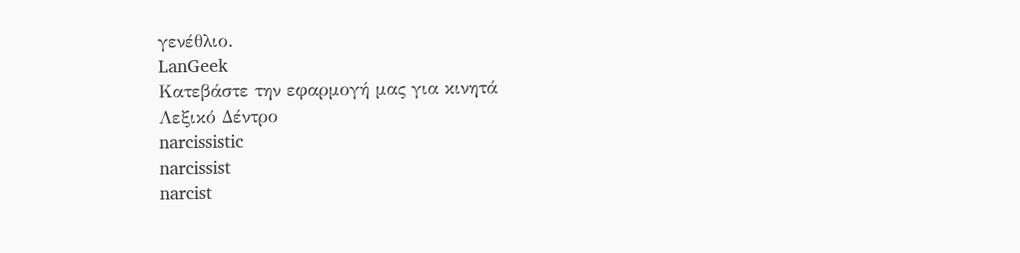γενέθλιο.
LanGeek
Κατεβάστε την εφαρμογή μας για κινητά
Λεξικό Δέντρο
narcissistic
narcissist
narcist